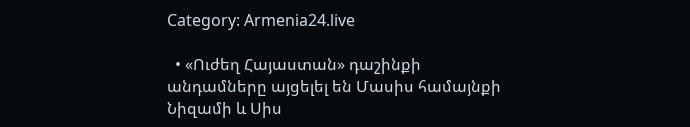Category: Armenia24.live

  • «Ուժեղ Հայաստան» դաշինքի անդամները այցելել են Մասիս համայնքի Նիզամի և Սիս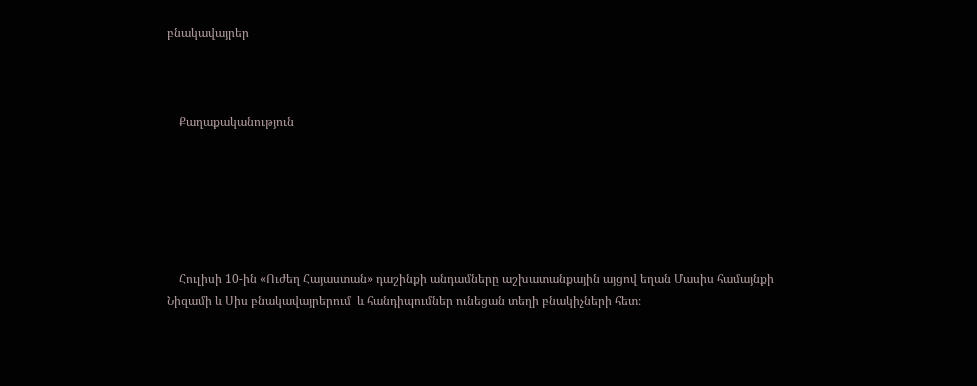բնակավայրեր



    Քաղաքականություն






    Հուլիսի 10-ին «Ուժեղ Հայաստան» դաշինքի անդամները աշխատանքային այցով եղան Մասիս համայնքի Նիզամի և Սիս բնակավայրերում  և հանդիպումներ ունեցան տեղի բնակիչների հետ։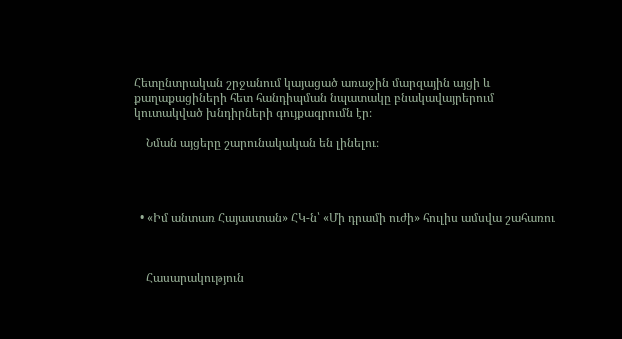Հետընտրական շրջանում կայացած առաջին մարզային այցի և քաղաքացիների հետ հանդիպման նպատակը բնակավայրերում կուտակված խնդիրների գույքագրումն էր։

    Նման այցերը շարունակական են լինելու։




  • «Իմ անտառ Հայաստան» ՀԿ-ն՝ «Մի դրամի ուժի» հուլիս ամսվա շահառու



    Հասարակություն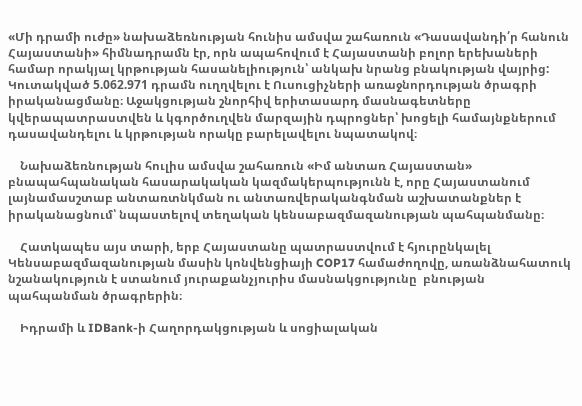«Մի դրամի ուժը» նախաձեռնության հունիս ամսվա շահառուն «Դասավանդի՛ր հանուն Հայաստանի» հիմնադրամն էր, որն ապահովում է Հայաստանի բոլոր երեխաների համար որակյալ կրթության հասանելիություն՝ անկախ նրանց բնակության վայրից:  Կուտակված 5.062.971 դրամն ուղղվելու է Ուսուցիչների առաջնորդության ծրագրի իրականացմանը։ Աջակցության շնորհիվ երիտասարդ մասնագետները կվերապատրաստվեն և կգործուղվեն մարզային դպրոցներ՝ խոցելի համայնքներում դասավանդելու և կրթության որակը բարելավելու նպատակով։

    Նախաձեռնության հուլիս ամսվա շահառուն «Իմ անտառ Հայաստան» բնապահպանական հասարակական կազմակերպությունն է, որը Հայաստանում լայնամասշտաբ անտառտնկման ու անտառվերականգնման աշխատանքներ է իրականացնում՝ նպաստելով տեղական կենսաբազմազանության պահպանմանը։

    Հատկապես այս տարի, երբ Հայաստանը պատրաստվում է հյուրընկալել Կենսաբազմազանության մասին կոնվենցիայի COP17 համաժողովը, առանձնահատուկ նշանակություն է ստանում յուրաքանչյուրիս մասնակցությունը  բնության պահպանման ծրագրերին։

    Իդրամի և IDBank-ի Հաղորդակցության և սոցիալական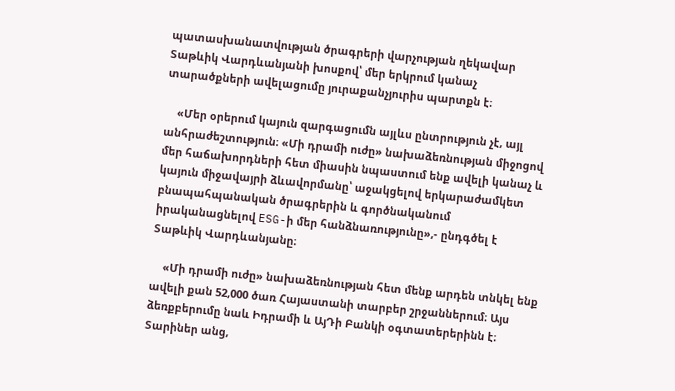պատասխանատվության ծրագրերի վարչության ղեկավար Տաթևիկ Վարդևանյանի խոսքով՝ մեր երկրում կանաչ տարածքների ավելացումը յուրաքանչյուրիս պարտքն է։

    «Մեր օրերում կայուն զարգացումն այլևս ընտրություն չէ, այլ անհրաժեշտություն։ «Մի դրամի ուժը» նախաձեռնության միջոցով մեր հաճախորդների հետ միասին նպաստում ենք ավելի կանաչ և կայուն միջավայրի ձևավորմանը՝ աջակցելով երկարաժամկետ բնապահպանական ծրագրերին և գործնականում իրականացնելով ESG-ի մեր հանձնառությունը»,- ընդգծել է Տաթևիկ Վարդևանյանը։

    «Մի դրամի ուժը» նախաձեռնության հետ մենք արդեն տնկել ենք ավելի քան 52,000 ծառ Հայաստանի տարբեր շրջաններում։ Այս ձեռքբերումը նաև Իդրամի և ԱյԴի Բանկի օգտատերերինն է։ Տարիներ անց,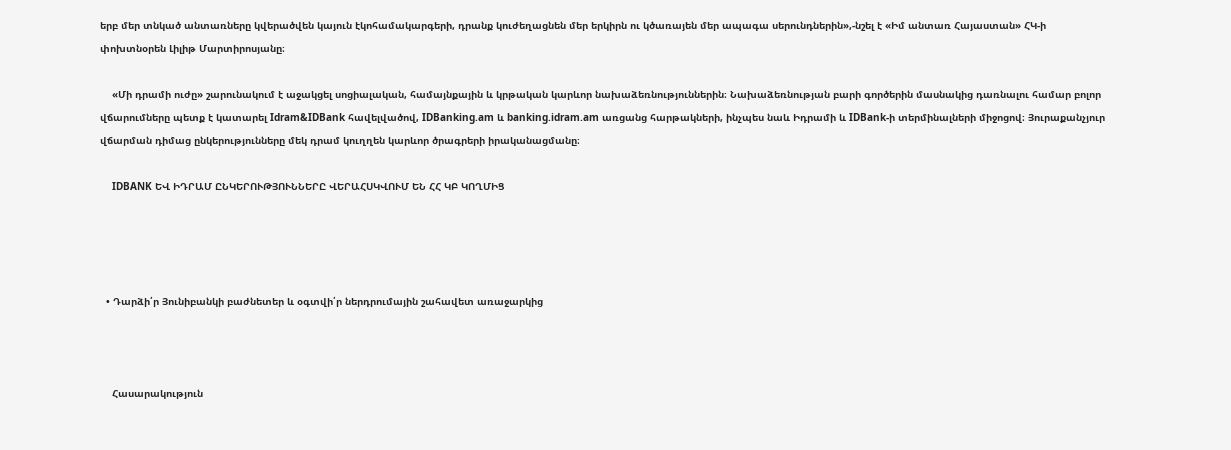երբ մեր տնկած անտառները կվերածվեն կայուն էկոհամակարգերի, դրանք կուժեղացնեն մեր երկիրն ու կծառայեն մեր ապագա սերունդներին»,-նշել է «Իմ անտառ Հայաստան» ՀԿ-ի փոխտնօրեն Լիլիթ Մարտիրոսյանը։

    «Մի դրամի ուժը» շարունակում է աջակցել սոցիալական, համայնքային և կրթական կարևոր նախաձեռնություններին։ Նախաձեռնության բարի գործերին մասնակից դառնալու համար բոլոր վճարումները պետք է կատարել Idram&IDBank հավելվածով, IDBanking.am և banking.idram.am առցանց հարթակների, ինչպես նաև Իդրամի և IDBank-ի տերմինալների միջոցով։ Յուրաքանչյուր վճարման դիմաց ընկերությունները մեկ դրամ կուղղեն կարևոր ծրագրերի իրականացմանը։

    IDBANK ԵՎ ԻԴՐԱՄ ԸՆԿԵՐՈՒԹՅՈՒՆՆԵՐԸ ՎԵՐԱՀՍԿՎՈՒՄ ԵՆ ՀՀ ԿԲ ԿՈՂՄԻՑ




  • Դարձի՛ր Յունիբանկի բաժնետեր և օգտվի՛ր ներդրումային շահավետ առաջարկից



    Հասարակություն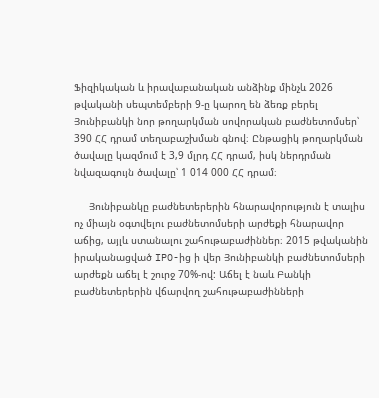Ֆիզիկական և իրավաբանական անձինք մինչև 2026 թվականի սեպտեմբերի 9-ը կարող են ձեռք բերել Յունիբանկի նոր թողարկման սովորական բաժնետոմսեր՝ 390 ՀՀ դրամ տեղաբաշխման գնով։ Ընթացիկ թողարկման ծավալը կազմում է 3,9 մլրդ ՀՀ դրամ, իսկ ներդրման նվազագույն ծավալը՝ 1 014 000 ՀՀ դրամ։

     Յունիբանկը բաժնետերերին հնարավորություն է տալիս ոչ միայն օգտվելու բաժնետոմսերի արժեքի հնարավոր աճից, այլև ստանալու շահութաբաժիններ։ 2015 թվականին իրականացված IPO-ից ի վեր Յունիբանկի բաժնետոմսերի արժեքն աճել է շուրջ 70%-ով: Աճել է նաև Բանկի բաժնետերերին վճարվող շահութաբաժինների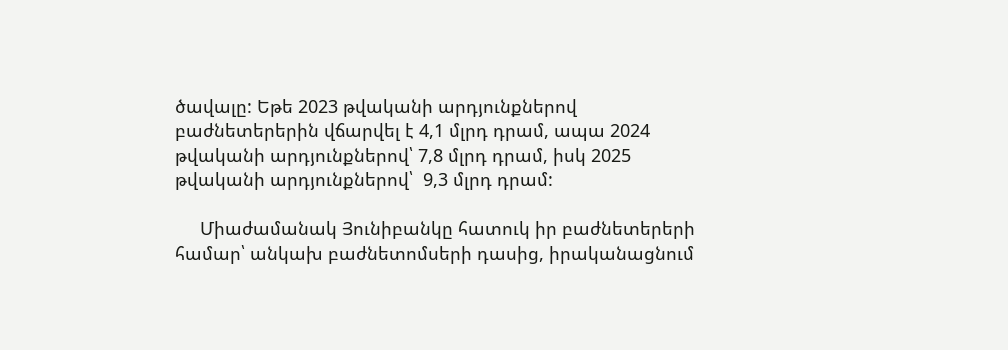ծավալը: Եթե 2023 թվականի արդյունքներով բաժնետերերին վճարվել է 4,1 մլրդ դրամ, ապա 2024 թվականի արդյունքներով՝ 7,8 մլրդ դրամ, իսկ 2025 թվականի արդյունքներով՝  9,3 մլրդ դրամ:

     Միաժամանակ Յունիբանկը հատուկ իր բաժնետերերի համար՝ անկախ բաժնետոմսերի դասից, իրականացնում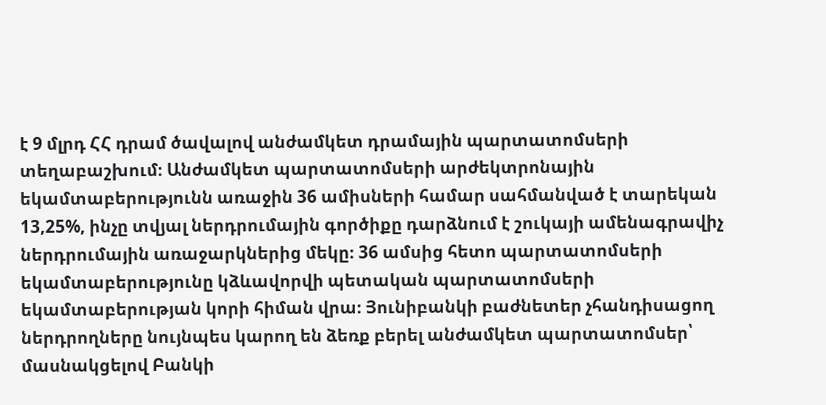է 9 մլրդ ՀՀ դրամ ծավալով անժամկետ դրամային պարտատոմսերի տեղաբաշխում։ Անժամկետ պարտատոմսերի արժեկտրոնային եկամտաբերությունն առաջին 36 ամիսների համար սահմանված է տարեկան 13,25%, ինչը տվյալ ներդրումային գործիքը դարձնում է շուկայի ամենագրավիչ ներդրումային առաջարկներից մեկը։ 36 ամսից հետո պարտատոմսերի եկամտաբերությունը կձևավորվի պետական պարտատոմսերի եկամտաբերության կորի հիման վրա։ Յունիբանկի բաժնետեր չհանդիսացող ներդրողները նույնպես կարող են ձեռք բերել անժամկետ պարտատոմսեր՝ մասնակցելով Բանկի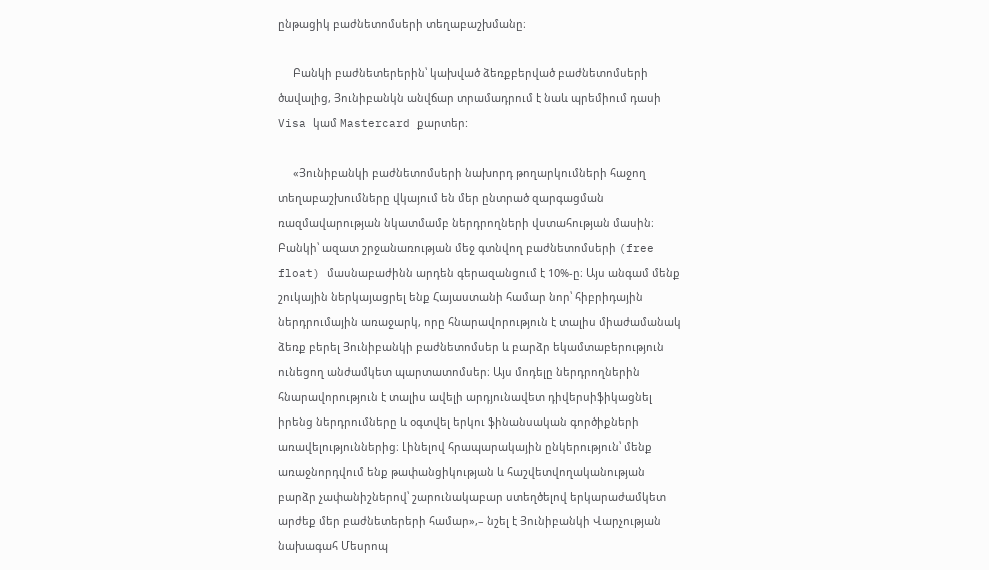ընթացիկ բաժնետոմսերի տեղաբաշխմանը։

     Բանկի բաժնետերերին՝ կախված ձեռքբերված բաժնետոմսերի ծավալից, Յունիբանկն անվճար տրամադրում է նաև պրեմիում դասի Visa կամ Mastercard քարտեր:

     «Յունիբանկի բաժնետոմսերի նախորդ թողարկումների հաջող տեղաբաշխումները վկայում են մեր ընտրած զարգացման ռազմավարության նկատմամբ ներդրողների վստահության մասին։ Բանկի՝ ազատ շրջանառության մեջ գտնվող բաժնետոմսերի (free float) մասնաբաժինն արդեն գերազանցում է 10%-ը։ Այս անգամ մենք շուկային ներկայացրել ենք Հայաստանի համար նոր՝ հիբրիդային ներդրումային առաջարկ, որը հնարավորություն է տալիս միաժամանակ ձեռք բերել Յունիբանկի բաժնետոմսեր և բարձր եկամտաբերություն ունեցող անժամկետ պարտատոմսեր։ Այս մոդելը ներդրողներին հնարավորություն է տալիս ավելի արդյունավետ դիվերսիֆիկացնել իրենց ներդրումները և օգտվել երկու ֆինանսական գործիքների առավելություններից։ Լինելով հրապարակային ընկերություն՝ մենք առաջնորդվում ենք թափանցիկության և հաշվետվողականության բարձր չափանիշներով՝ շարունակաբար ստեղծելով երկարաժամկետ արժեք մեր բաժնետերերի համար»,– նշել է Յունիբանկի Վարչության նախագահ Մեսրոպ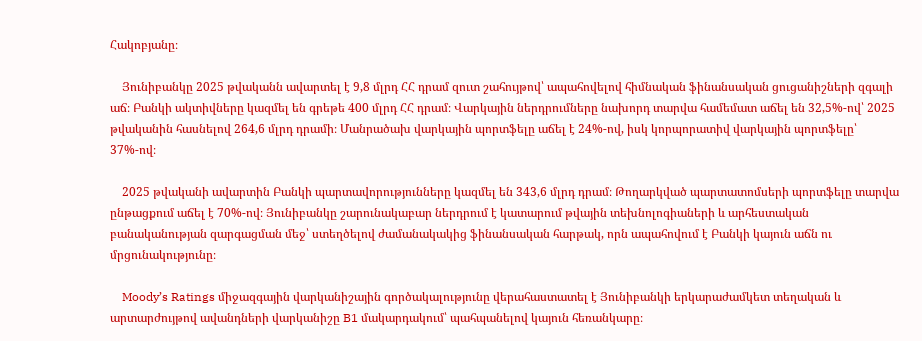Հակոբյանը։

    Յունիբանկը 2025 թվականն ավարտել է 9,8 մլրդ ՀՀ դրամ զուտ շահույթով՝ ապահովելով հիմնական ֆինանսական ցուցանիշների զգալի աճ։ Բանկի ակտիվները կազմել են գրեթե 400 մլրդ ՀՀ դրամ։ Վարկային ներդրումները նախորդ տարվա համեմատ աճել են 32,5%-ով՝ 2025 թվականին հասնելով 264,6 մլրդ դրամի։ Մանրածախ վարկային պորտֆելը աճել է 24%-ով, իսկ կորպորատիվ վարկային պորտֆելը՝ 37%-ով։

    2025 թվականի ավարտին Բանկի պարտավորությունները կազմել են 343,6 մլրդ դրամ։ Թողարկված պարտատոմսերի պորտֆելը տարվա ընթացքում աճել է 70%-ով։ Յունիբանկը շարունակաբար ներդրում է կատարում թվային տեխնոլոգիաների և արհեստական բանականության զարգացման մեջ՝ ստեղծելով ժամանակակից ֆինանսական հարթակ, որն ապահովում է Բանկի կայուն աճն ու մրցունակությունը։

    Moody’s Ratings միջազգային վարկանիշային գործակալությունը վերահաստատել է Յունիբանկի երկարաժամկետ տեղական և արտարժույթով ավանդների վարկանիշը B1 մակարդակում՝ պահպանելով կայուն հեռանկարը։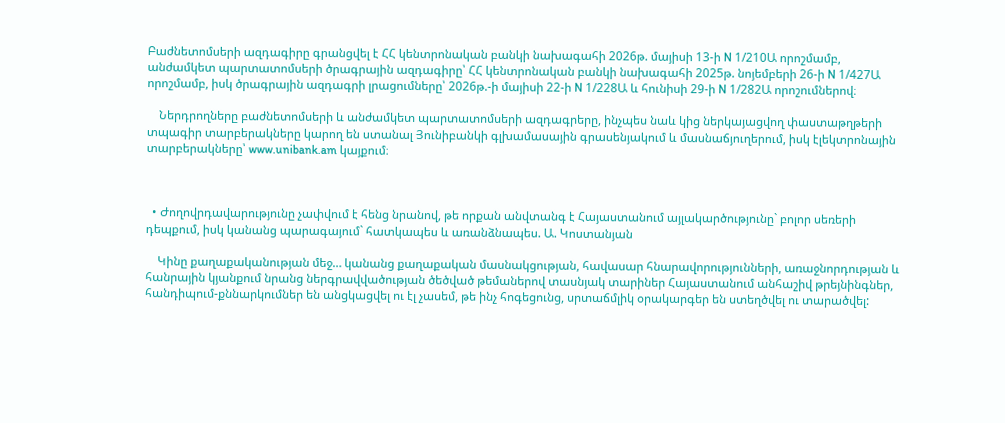Բաժնետոմսերի ազդագիրը գրանցվել է ՀՀ կենտրոնական բանկի նախագահի 2026թ. մայիսի 13-ի N 1/210Ա որոշմամբ, անժամկետ պարտատոմսերի ծրագրային ազդագիրը՝ ՀՀ կենտրոնական բանկի նախագահի 2025թ. նոյեմբերի 26-ի N 1/427Ա որոշմամբ, իսկ ծրագրային ազդագրի լրացումները՝ 2026թ.-ի մայիսի 22-ի N 1/228Ա և հունիսի 29-ի N 1/282Ա որոշումներով։

    Ներդրողները բաժնետոմսերի և անժամկետ պարտատոմսերի ազդագրերը, ինչպես նաև կից ներկայացվող փաստաթղթերի տպագիր տարբերակները կարող են ստանալ Յունիբանկի գլխամասային գրասենյակում և մասնաճյուղերում, իսկ էլեկտրոնային տարբերակները՝ www.unibank.am կայքում։



  • Ժողովրդավարությունը չափվում է հենց նրանով, թե որքան անվտանգ է Հայաստանում այլակարծությունը` բոլոր սեռերի դեպքում, իսկ կանանց պարագայում` հատկապես և առանձնապես. Ա. Կոստանյան

    Կինը քաղաքականության մեջ… կանանց քաղաքական մասնակցության, հավասար հնարավորությունների, առաջնորդության և հանրային կյանքում նրանց ներգրավվածության ծեծված թեմաներով տասնյակ տարիներ Հայաստանում անհաշիվ թրեյնինգներ, հանդիպում-քննարկումներ են անցկացվել ու էլ չասեմ, թե ինչ հոգեցունց, սրտաճմլիկ օրակարգեր են ստեղծվել ու տարածվել: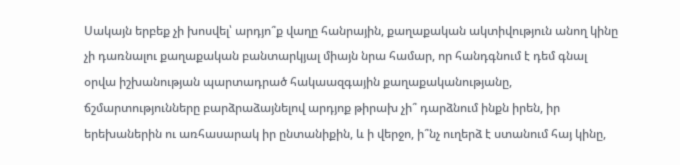Սակայն երբեք չի խոսվել՝ արդյո՞ք վաղը հանրային, քաղաքական ակտիվություն անող կինը չի դառնալու քաղաքական բանտարկյալ միայն նրա համար, որ հանդգնում է դեմ գնալ օրվա իշխանության պարտադրած հակաազգային քաղաքականությանը, ճշմարտությունները բարձրաձայնելով արդյոք թիրախ չի՞ դարձնում ինքն իրեն, իր երեխաներին ու առհասարակ իր ընտանիքին, և ի վերջո, ի՞նչ ուղերձ է ստանում հայ կինը,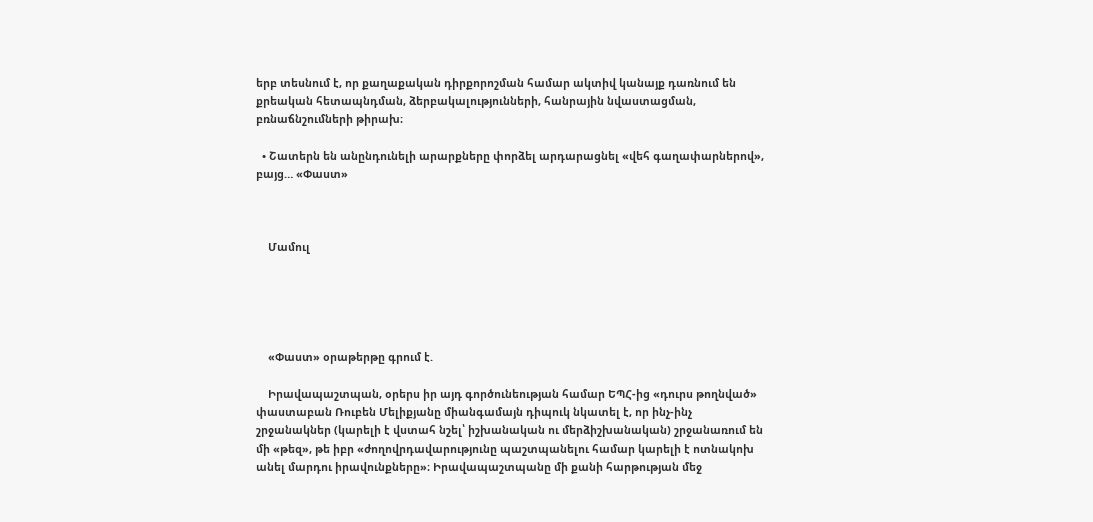երբ տեսնում է, որ քաղաքական դիրքորոշման համար ակտիվ կանայք դառնում են քրեական հետապնդման, ձերբակալությունների, հանրային նվաստացման, բռնաճնշումների թիրախ։

  • Շատերն են անընդունելի արարքները փորձել արդարացնել «վեհ գաղափարներով», բայց… «Փաստ»



    Մամուլ





    «Փաստ» օրաթերթը գրում է.

    Իրավապաշտպան, օրերս իր այդ գործունեության համար ԵՊՀ-ից «դուրս թողնված» փաստաբան Ռուբեն Մելիքյանը միանգամայն դիպուկ նկատել է, որ ինչ-ինչ շրջանակներ (կարելի է վստահ նշել՝ իշխանական ու մերձիշխանական) շրջանառում են մի «թեզ», թե իբր «ժողովրդավարությունը պաշտպանելու համար կարելի է ոտնակոխ անել մարդու իրավունքները»։ Իրավապաշտպանը մի քանի հարթության մեջ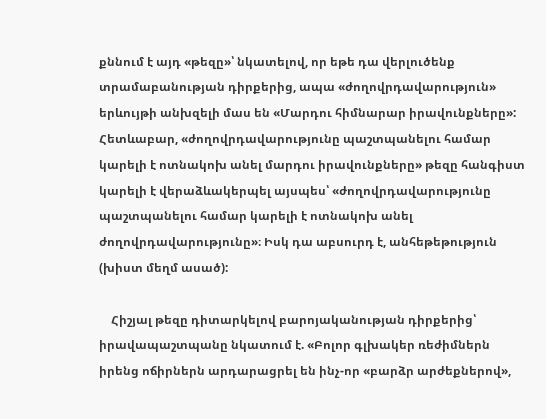քննում է այդ «թեզը»՝ նկատելով, որ եթե դա վերլուծենք տրամաբանության դիրքերից, ապա «ժողովրդավարություն» երևույթի անխզելի մաս են «Մարդու հիմնարար իրավունքները»: Հետևաբար, «ժողովրդավարությունը պաշտպանելու համար կարելի է ոտնակոխ անել մարդու իրավունքները» թեզը հանգիստ կարելի է վերաձևակերպել այսպես՝ «ժողովրդավարությունը պաշտպանելու համար կարելի է ոտնակոխ անել ժողովրդավարությունը»։ Իսկ դա աբսուրդ է, անհեթեթություն (խիստ մեղմ ասած):

    Հիշյալ թեզը դիտարկելով բարոյականության դիրքերից՝ իրավապաշտպանը նկատում է. «Բոլոր գլխակեր ռեժիմներն իրենց ոճիրներն արդարացրել են ինչ-որ «բարձր արժեքներով»,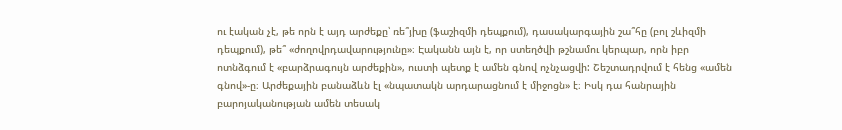ու էական չէ, թե որն է այդ արժեքը՝ ռե՞յխը (ֆաշիզմի դեպքում), դասակարգային շա՞հը (բոլ շևիզմի դեպքում), թե՞ «ժողովրդավարությունը»։ Էականն այն է, որ ստեղծվի թշնամու կերպար, որն իբր ոտնձգում է «բարձրագույն արժեքին», ուստի պետք է ամեն գնով ոչնչացվի: Շեշտադրվում է հենց «ամեն գնով»-ը։ Արժեքային բանաձևն էլ «նպատակն արդարացնում է միջոցն» է։ Իսկ դա հանրային բարոյականության ամեն տեսակ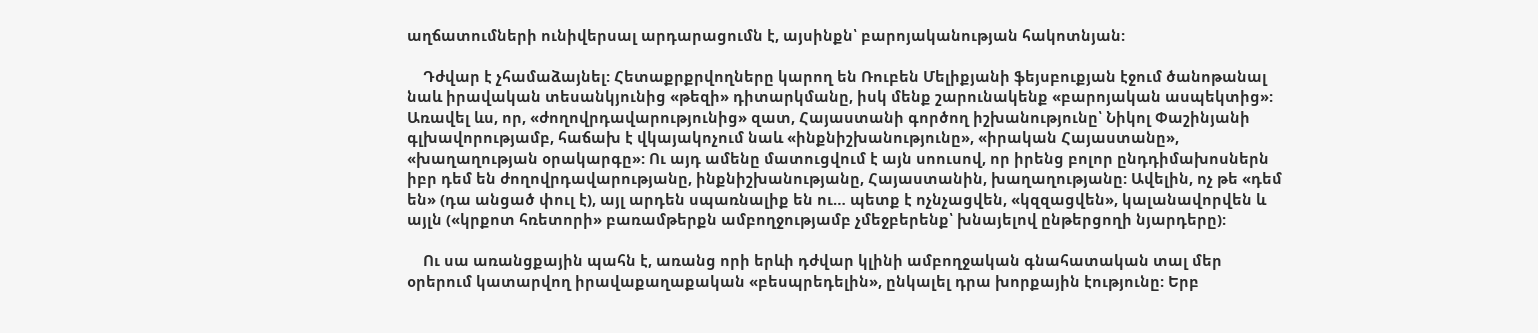աղճատումների ունիվերսալ արդարացումն է, այսինքն՝ բարոյականության հակոտնյան:

    Դժվար է չհամաձայնել: Հետաքրքրվողները կարող են Ռուբեն Մելիքյանի ֆեյսբուքյան էջում ծանոթանալ նաև իրավական տեսանկյունից «թեզի» դիտարկմանը, իսկ մենք շարունակենք «բարոյական ասպեկտից»: Առավել ևս, որ, «ժողովրդավարությունից» զատ, Հայաստանի գործող իշխանությունը՝ Նիկոլ Փաշինյանի գլխավորությամբ, հաճախ է վկայակոչում նաև «ինքնիշխանությունը», «իրական Հայաստանը», «խաղաղության օրակարգը»: Ու այդ ամենը մատուցվում է այն սոուսով, որ իրենց բոլոր ընդդիմախոսներն իբր դեմ են ժողովրդավարությանը, ինքնիշխանությանը, Հայաստանին, խաղաղությանը: Ավելին, ոչ թե «դեմ են» (դա անցած փուլ է), այլ արդեն սպառնալիք են ու… պետք է ոչնչացվեն, «կզզացվեն», կալանավորվեն և այլն («կրքոտ հռետորի» բառամթերքն ամբողջությամբ չմեջբերենք՝ խնայելով ընթերցողի նյարդերը):

    Ու սա առանցքային պահն է, առանց որի երևի դժվար կլինի ամբողջական գնահատական տալ մեր օրերում կատարվող իրավաքաղաքական «բեսպրեդելին», ընկալել դրա խորքային էությունը: Երբ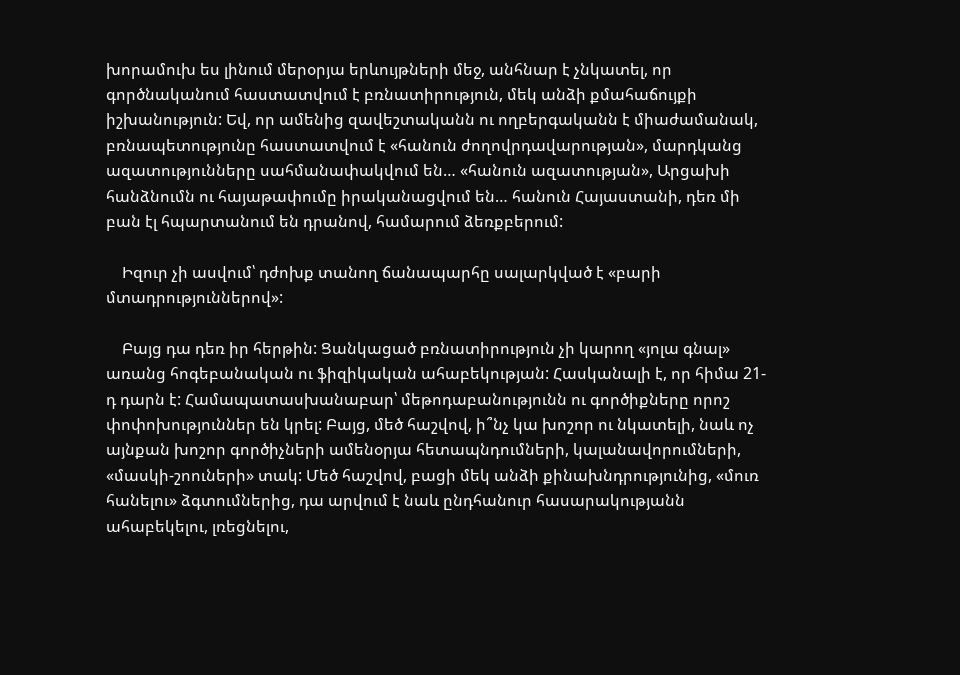խորամուխ ես լինում մերօրյա երևույթների մեջ, անհնար է չնկատել, որ գործնականում հաստատվում է բռնատիրություն, մեկ անձի քմահաճույքի իշխանություն: Եվ, որ ամենից զավեշտականն ու ողբերգականն է միաժամանակ, բռնապետությունը հաստատվում է «հանուն ժողովրդավարության», մարդկանց ազատությունները սահմանափակվում են… «հանուն ազատության», Արցախի հանձնումն ու հայաթափումը իրականացվում են… հանուն Հայաստանի, դեռ մի բան էլ հպարտանում են դրանով, համարում ձեռքբերում:

    Իզուր չի ասվում՝ դժոխք տանող ճանապարհը սալարկված է «բարի մտադրություններով»:

    Բայց դա դեռ իր հերթին: Ցանկացած բռնատիրություն չի կարող «յոլա գնալ» առանց հոգեբանական ու ֆիզիկական ահաբեկության: Հասկանալի է, որ հիմա 21-դ դարն է: Համապատասխանաբար՝ մեթոդաբանությունն ու գործիքները որոշ փոփոխություններ են կրել: Բայց, մեծ հաշվով, ի՞նչ կա խոշոր ու նկատելի, նաև ոչ այնքան խոշոր գործիչների ամենօրյա հետապնդումների, կալանավորումների, «մասկի-շոուների» տակ: Մեծ հաշվով, բացի մեկ անձի քինախնդրությունից, «մուռ հանելու» ձգտումներից, դա արվում է նաև ընդհանուր հասարակությանն ահաբեկելու, լռեցնելու,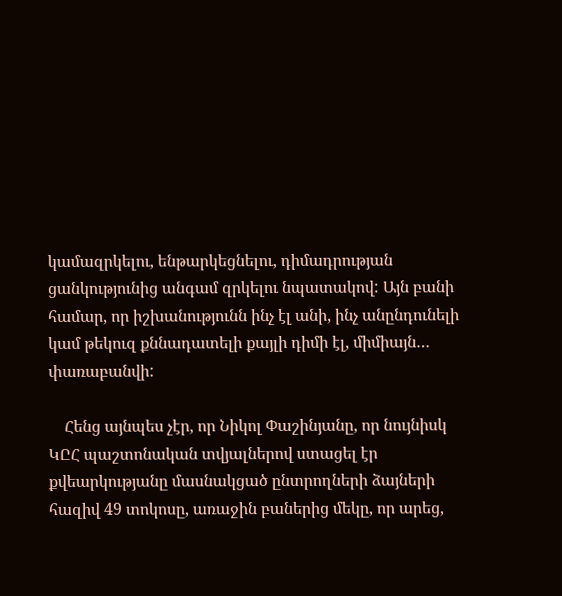կամազրկելու, ենթարկեցնելու, դիմադրության ցանկությունից անգամ զրկելու նպատակով: Այն բանի համար, որ իշխանությունն ինչ էլ անի, ինչ անընդունելի կամ թեկուզ քննադատելի քայլի դիմի էլ, միմիայն… փառաբանվի:

    Հենց այնպես չէր, որ Նիկոլ Փաշինյանը, որ նույնիսկ ԿԸՀ պաշտոնական տվյալներով ստացել էր քվեարկությանը մասնակցած ընտրողների ձայների հազիվ 49 տոկոսը, առաջին բաներից մեկը, որ արեց,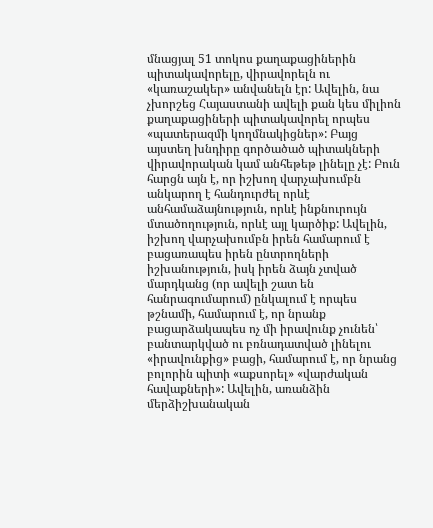մնացյալ 51 տոկոս քաղաքացիներին պիտակավորելը, վիրավորելն ու «կառաշակեր» անվանելն էր: Ավելին, նա չխորշեց Հայաստանի ավելի քան կես միլիոն քաղաքացիների պիտակավորել որպես «պատերազմի կողմնակիցներ»: Բայց այստեղ խնդիրը գործածած պիտակների վիրավորական կամ անհեթեթ լինելը չէ: Բուն հարցն այն է, որ իշխող վարչախումբն անկարող է հանդուրժել որևէ անհամաձայնություն, որևէ ինքնուրույն մտածողություն, որևէ այլ կարծիք: Ավելին, իշխող վարչախումբն իրեն համարում է բացառապես իրեն ընտրողների իշխանություն, իսկ իրեն ձայն չտված մարդկանց (որ ավելի շատ են հանրագումարում) ընկալում է որպես թշնամի, համարում է, որ նրանք բացարձակապես ոչ մի իրավունք չունեն՝ բանտարկված ու բռնադատված լինելու «իրավունքից» բացի, համարում է, որ նրանց բոլորին պիտի «աքսորել» «վարժական հավաքների»: Ավելին, առանձին մերձիշխանական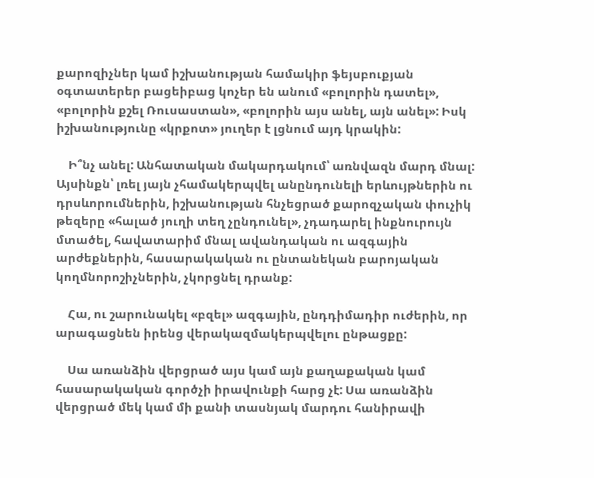քարոզիչներ կամ իշխանության համակիր ֆեյսբուքյան օգտատերեր բացեիբաց կոչեր են անում «բոլորին դատել», «բոլորին քշել Ռուսաստան», «բոլորին այս անել, այն անել»: Իսկ իշխանությունը «կրքոտ» յուղեր է լցնում այդ կրակին:

    Ի՞նչ անել: Անհատական մակարդակում՝ առնվազն մարդ մնալ: Այսինքն՝ լռել յայն չհամակերպվել անընդունելի երևույթներին ու դրսևորումներին, իշխանության հնչեցրած քարոզչական փուչիկ թեզերը «հալած յուղի տեղ չընդունել», չդադարել ինքնուրույն մտածել, հավատարիմ մնալ ավանդական ու ազգային արժեքներին, հասարակական ու ընտանեկան բարոյական կողմնորոշիչներին, չկորցնել դրանք:

    Հա, ու շարունակել «բզել» ազգային, ընդդիմադիր ուժերին, որ արագացնեն իրենց վերակազմակերպվելու ընթացքը:

    Սա առանձին վերցրած այս կամ այն քաղաքական կամ հասարակական գործչի իրավունքի հարց չէ: Սա առանձին վերցրած մեկ կամ մի քանի տասնյակ մարդու հանիրավի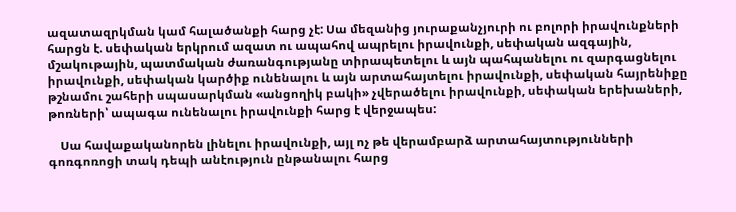ազատազրկման կամ հալածանքի հարց չէ: Սա մեզանից յուրաքանչյուրի ու բոլորի իրավունքների հարցն է. սեփական երկրում ազատ ու ապահով ապրելու իրավունքի, սեփական ազգային, մշակութային, պատմական ժառանգությանը տիրապետելու և այն պահպանելու ու զարգացնելու իրավունքի, սեփական կարծիք ունենալու և այն արտահայտելու իրավունքի, սեփական հայրենիքը թշնամու շահերի սպասարկման «անցողիկ բակի» չվերածելու իրավունքի, սեփական երեխաների, թոռների՝ ապագա ունենալու իրավունքի հարց է վերջապես:

    Սա հավաքականորեն լինելու իրավունքի, այլ ոչ թե վերամբարձ արտահայտությունների գոռգոռոցի տակ դեպի անէություն ընթանալու հարց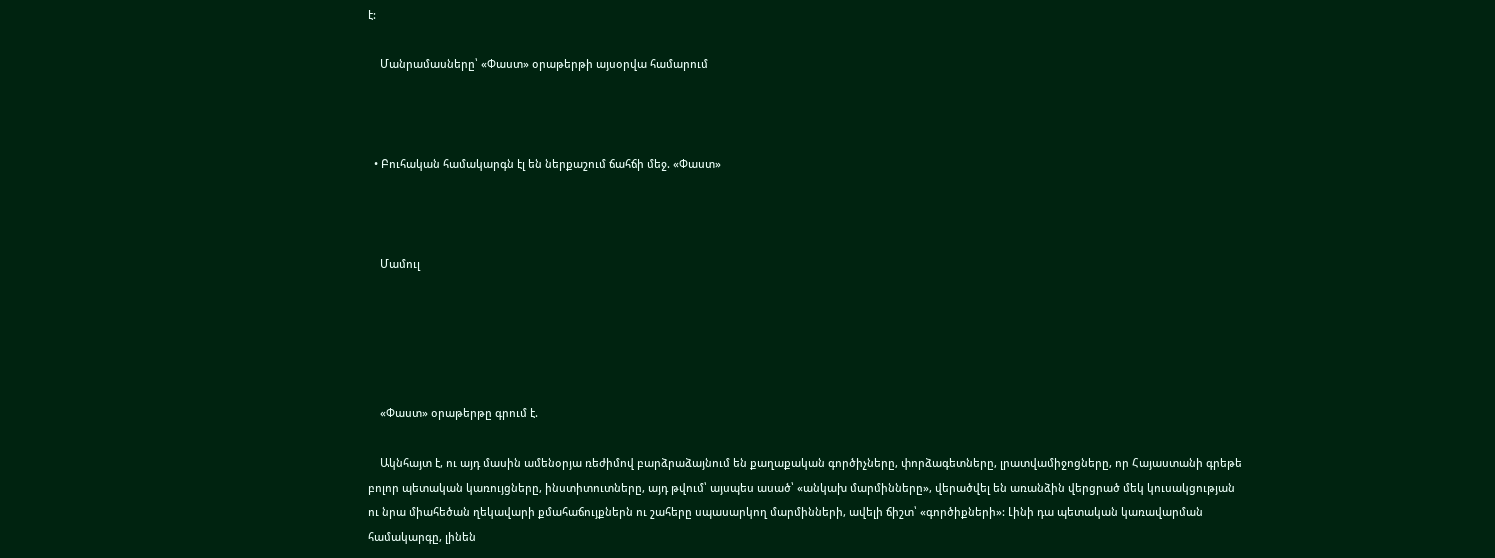է:

    Մանրամասները՝ «Փաստ» օրաթերթի այսօրվա համարում



  • Բուհական համակարգն էլ են ներքաշում ճահճի մեջ. «Փաստ»



    Մամուլ





    «Փաստ» օրաթերթը գրում է.

    Ակնհայտ է, ու այդ մասին ամենօրյա ռեժիմով բարձրաձայնում են քաղաքական գործիչները, փորձագետները, լրատվամիջոցները, որ Հայաստանի գրեթե բոլոր պետական կառույցները, ինստիտուտները, այդ թվում՝ այսպես ասած՝ «անկախ մարմինները», վերածվել են առանձին վերցրած մեկ կուսակցության ու նրա միահեծան ղեկավարի քմահաճույքներն ու շահերը սպասարկող մարմինների, ավելի ճիշտ՝ «գործիքների»: Լինի դա պետական կառավարման համակարգը, լինեն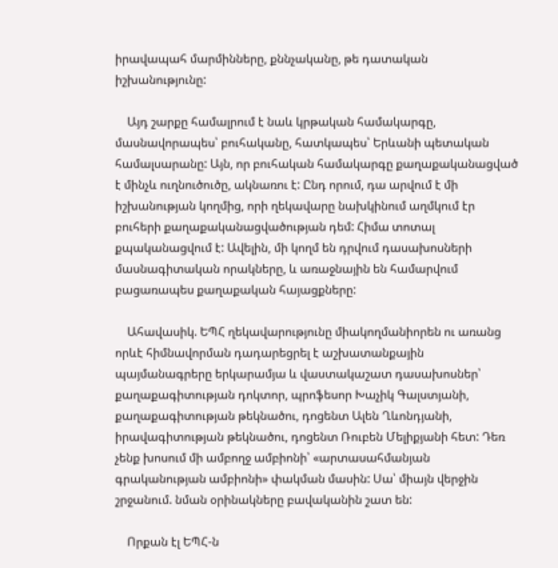իրավապահ մարմինները, քննչականը, թե դատական իշխանությունը:

    Այդ շարքը համալրում է նաև կրթական համակարգը, մասնավորապես՝ բուհականը, հատկապես՝ Երևանի պետական համալսարանը: Այն, որ բուհական համակարգը քաղաքականացված է մինչև ուղնուծուծը, ակնառու է: Ընդ որում, դա արվում է մի իշխանության կողմից, որի ղեկավարը նախկինում աղմկում էր բուհերի քաղաքականացվածության դեմ: Հիմա տոտալ քպականացվում է: Ավելին, մի կողմ են դրվում դասախոսների մասնագիտական որակները, և առաջնային են համարվում բացառապես քաղաքական հայացքները:

    Ահավասիկ. ԵՊՀ ղեկավարությունը միակողմանիորեն ու առանց որևէ հիմնավորման դադարեցրել է աշխատանքային պայմանագրերը երկարամյա և վաստակաշատ դասախոսներ՝ քաղաքագիտության դոկտոր, պրոֆեսոր Խաչիկ Գալստյանի, քաղաքագիտության թեկնածու, դոցենտ Ալեն Ղևոնդյանի, իրավագիտության թեկնածու, դոցենտ Ռուբեն Մելիքյանի հետ: Դեռ չենք խոսում մի ամբողջ ամբիոնի՝ «արտասահմանյան գրականության ամբիոնի» փակման մասին: Սա՝ միայն վերջին շրջանում. նման օրինակները բավականին շատ են:

    Որքան էլ ԵՊՀ-ն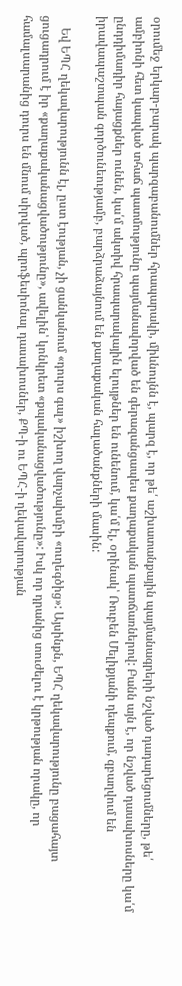օրումեջ երկար-բարակ պարզաբանումներ հրապարակի, միևնույնն է, պարզ է, որ թե՛ աշխատանքային պայմանագրերի նշված դադարեցումները, թե՛ ամբիոնի հետ կապված տհաճ պատմությունը պայմանավորված են գերազանցապես քաղաքական պատճառներով: Բանն այն է, որ նշված դասախոսները կա՛մ ընդդիմադիր հայացքներ ունեն, կա՛մ ակտիվ հրապարակային ելույթներ են ունենում, կա՛մ էլ, օրինակ՝ Ռուբեն Մելիքյանի դեպքում, զբաղվում են իրավապաշտպան գործունեությամբ, բարձրաձայնում են քաղաքական հալածանքների մասին:

    Եվ ԵՊՀ ղեկավարությունն էլ, ըստ էության, չի ցանկանում «դուրս գալ» իշխող վարչախմբի «ուղեգծից»: Այսինքն, ԵՊՀ ղեկավարությունը բացահայտ ցուցադրում է իր «քաղաքականացվածությունը», ավելին՝ կոնկրետ «քպականացվածությունը»: Իսկ որ դրանից տուժելու է կրթության որակը, որ համալսարանից դուրս են մնում սիրված, պրոֆեսիոնալ դասախոսներ, ՔՊ-ի ու ԵՊՀ-ի ղեկավարության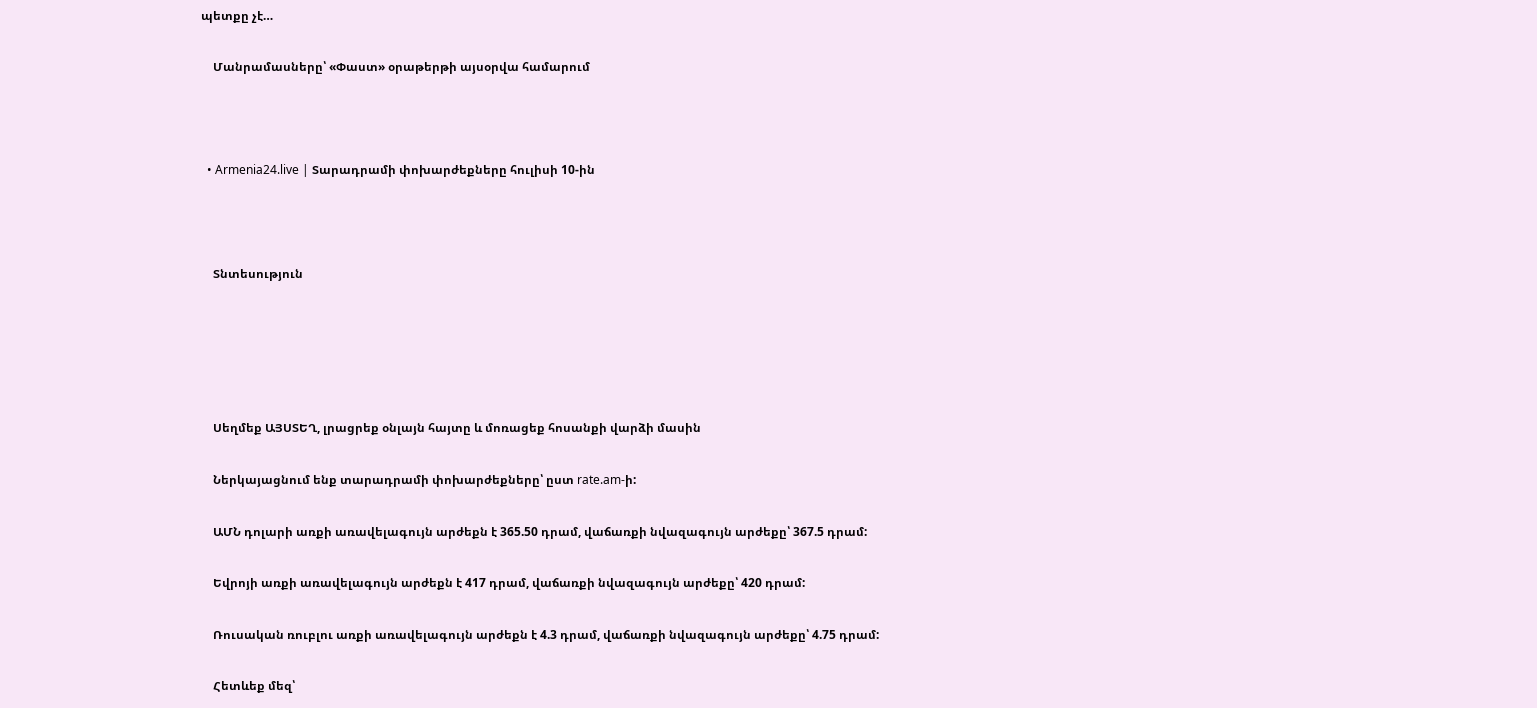պետքը չէ…

    Մանրամասները՝ «Փաստ» օրաթերթի այսօրվա համարում



  • Armenia24.live | Տարադրամի փոխարժեքները հուլիսի 10-ին



    Տնտեսություն





    Սեղմեք ԱՅՍՏԵՂ, լրացրեք օնլայն հայտը և մոռացեք հոսանքի վարձի մասին

    Ներկայացնում ենք տարադրամի փոխարժեքները՝ ըստ rate.am-ի:

    ԱՄՆ դոլարի առքի առավելագույն արժեքն է 365.50 դրամ, վաճառքի նվազագույն արժեքը՝ 367.5 դրամ:

    Եվրոյի առքի առավելագույն արժեքն է 417 դրամ, վաճառքի նվազագույն արժեքը՝ 420 դրամ:

    Ռուսական ռուբլու առքի առավելագույն արժեքն է 4.3 դրամ, վաճառքի նվազագույն արժեքը՝ 4.75 դրամ:

    Հետևեք մեզ՝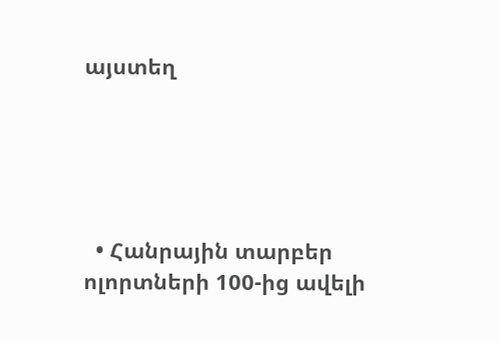այստեղ





  • Հանրային տարբեր ոլորտների 100-ից ավելի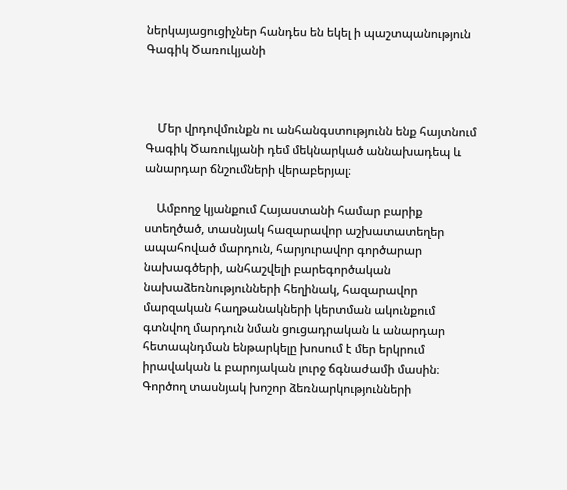ներկայացուցիչներ հանդես են եկել ի պաշտպանություն Գագիկ Ծառուկյանի



    Մեր վրդովմունքն ու անհանգստությունն ենք հայտնում Գագիկ Ծառուկյանի դեմ մեկնարկած աննախադեպ և անարդար ճնշումների վերաբերյալ։

    Ամբողջ կյանքում Հայաստանի համար բարիք ստեղծած, տասնյակ հազարավոր աշխատատեղեր ապահոված մարդուն, հարյուրավոր գործարար նախագծերի, անհաշվելի բարեգործական նախաձեռնությունների հեղինակ, հազարավոր մարզական հաղթանակների կերտման ակունքում գտնվող մարդուն նման ցուցադրական և անարդար հետապնդման ենթարկելը խոսում է մեր երկրում իրավական և բարոյական լուրջ ճգնաժամի մասին։ Գործող տասնյակ խոշոր ձեռնարկությունների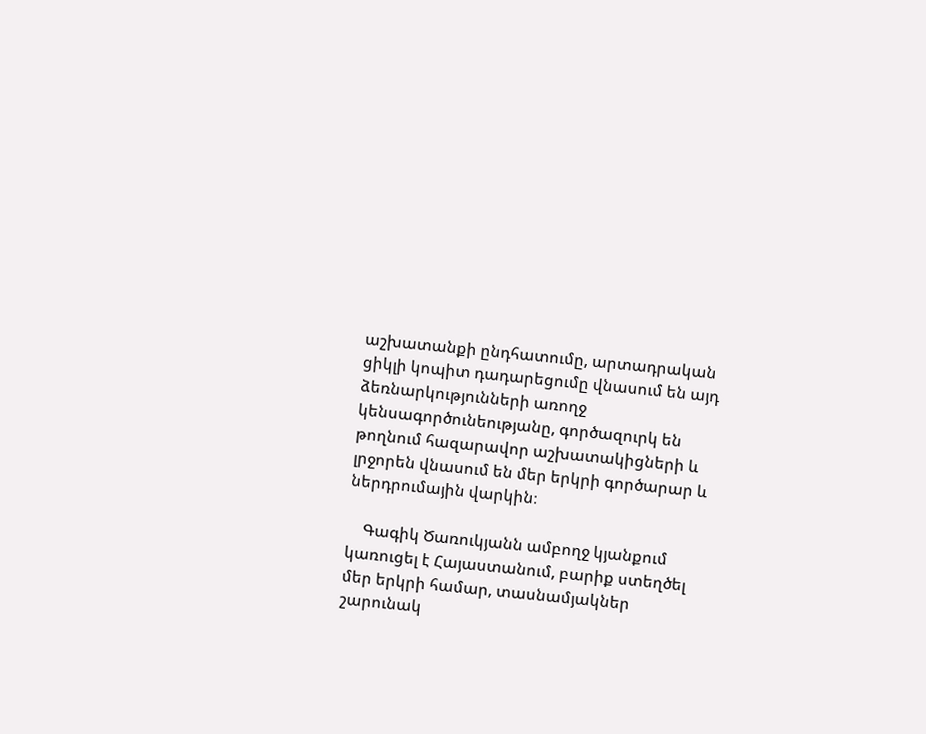աշխատանքի ընդհատումը, արտադրական ցիկլի կոպիտ դադարեցումը վնասում են այդ ձեռնարկությունների առողջ կենսագործունեությանը, գործազուրկ են թողնում հազարավոր աշխատակիցների և լրջորեն վնասում են մեր երկրի գործարար և ներդրումային վարկին։

    Գագիկ Ծառուկյանն ամբողջ կյանքում կառուցել է Հայաստանում, բարիք ստեղծել մեր երկրի համար, տասնամյակներ շարունակ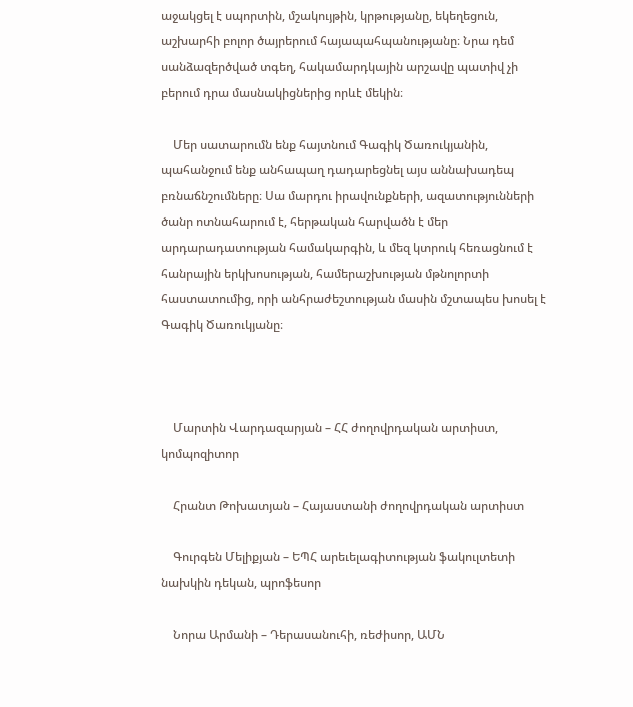աջակցել է սպորտին, մշակույթին, կրթությանը, եկեղեցուն, աշխարհի բոլոր ծայրերում հայապահպանությանը։ Նրա դեմ սանձազերծված տգեղ, հակամարդկային արշավը պատիվ չի բերում դրա մասնակիցներից որևէ մեկին։

    Մեր սատարումն ենք հայտնում Գագիկ Ծառուկյանին, պահանջում ենք անհապաղ դադարեցնել այս աննախադեպ բռնաճնշումները։ Սա մարդու իրավունքների, ազատությունների ծանր ոտնահարում է, հերթական հարվածն է մեր արդարադատության համակարգին, և մեզ կտրուկ հեռացնում է հանրային երկխոսության, համերաշխության մթնոլորտի հաստատումից, որի անհրաժեշտության մասին մշտապես խոսել է Գագիկ Ծառուկյանը։



    Մարտին Վարդազարյան – ՀՀ ժողովրդական արտիստ, կոմպոզիտոր

    Հրանտ Թոխատյան – Հայաստանի ժողովրդական արտիստ

    Գուրգեն Մելիքյան – ԵՊՀ արեւելագիտության ֆակուլտետի նախկին դեկան, պրոֆեսոր

    Նորա Արմանի – Դերասանուհի, ռեժիսոր, ԱՄՆ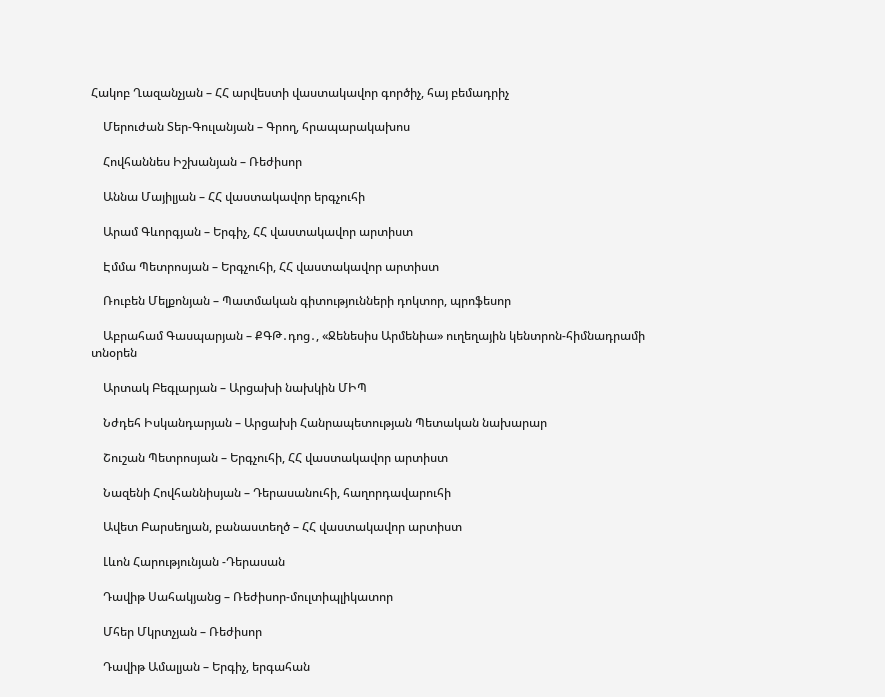Հակոբ Ղազանչյան – ՀՀ արվեստի վաստակավոր գործիչ, հայ բեմադրիչ

    Մերուժան Տեր-Գուլանյան – Գրող, հրապարակախոս

    Հովհաննես Իշխանյան – Ռեժիսոր

    Աննա Մայիլյան – ՀՀ վաստակավոր երգչուհի

    Արամ Գևորգյան – Երգիչ, ՀՀ վաստակավոր արտիստ

    Էմմա Պետրոսյան – Երգչուհի, ՀՀ վաստակավոր արտիստ

    Ռուբեն Մելքոնյան – Պատմական գիտությունների դոկտոր, պրոֆեսոր

    Աբրահամ Գասպարյան – ՔԳԹ․դոց․, «Ջենեսիս Արմենիա» ուղեղային կենտրոն-հիմնադրամի տնօրեն

    Արտակ Բեգլարյան – Արցախի նախկին ՄԻՊ

    Նժդեհ Իսկանդարյան – Արցախի Հանրապետության Պետական նախարար

    Շուշան Պետրոսյան – Երգչուհի, ՀՀ վաստակավոր արտիստ

    Նազենի Հովհաննիսյան – Դերասանուհի, հաղորդավարուհի

    Ավետ Բարսեղյան, բանաստեղծ – ՀՀ վաստակավոր արտիստ

    Լևոն Հարությունյան -Դերասան

    Դավիթ Սահակյանց – Ռեժիսոր-մուլտիպլիկատոր

    Մհեր Մկրտչյան – Ռեժիսոր

    Դավիթ Ամալյան – Երգիչ, երգահան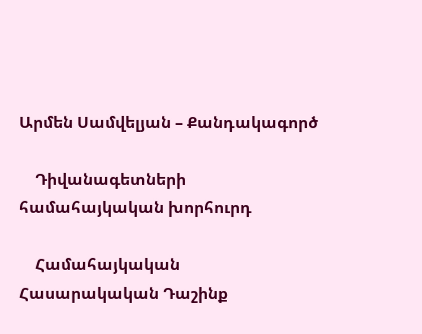Արմեն Սամվելյան – Քանդակագործ

    Դիվանագետների համահայկական խորհուրդ

    Համահայկական Հասարակական Դաշինք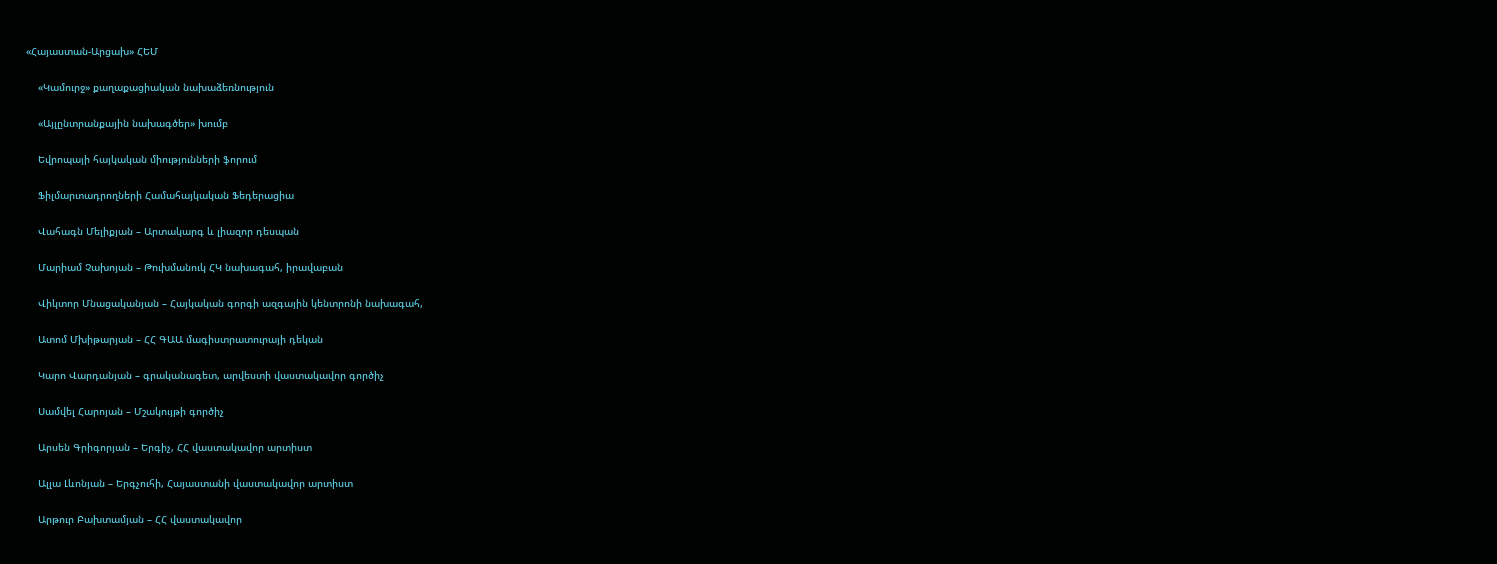«Հայաստան-Արցախ» ՀԵՄ

    «Կամուրջ» քաղաքացիական նախաձեռնություն

    «Այլընտրանքային նախագծեր» խումբ

    Եվրոպայի հայկական միությունների ֆորում

    Ֆիլմարտադրողների Համահայկական Ֆեդերացիա

    Վահագն Մելիքյան – Արտակարգ և լիազոր դեսպան

    Մարիամ Չախոյան – Թուխմանուկ ՀԿ նախագահ, իրավաբան

    Վիկտոր Մնացականյան – Հայկական գորգի ազգային կենտրոնի նախագահ,

    Ատոմ Մխիթարյան – ՀՀ ԳԱԱ մագիստրատուրայի դեկան

    Կարո Վարդանյան – գրականագետ, արվեստի վաստակավոր գործիչ

    Սամվել Հարոյան – Մշակույթի գործիչ

    Արսեն Գրիգորյան – Երգիչ, ՀՀ վաստակավոր արտիստ

    Ալլա Լևոնյան – Երգչուհի, Հայաստանի վաստակավոր արտիստ

    Արթուր Բախտամյան – ՀՀ վաստակավոր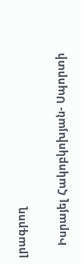լրագրող

    Իսրայել Հակոբկոխյան- Սպորտի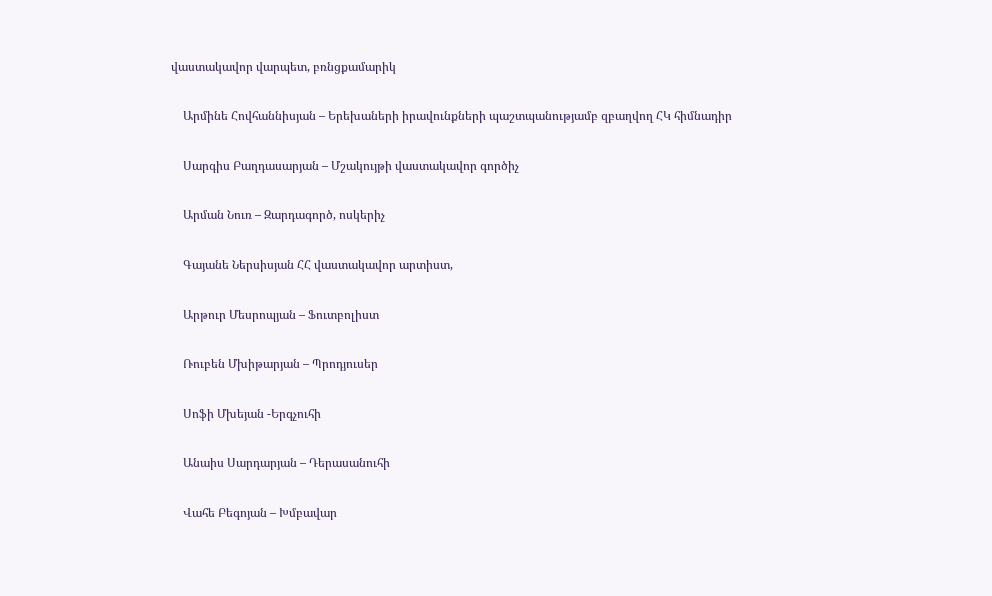վաստակավոր վարպետ, բռնցքամարիկ

    Արմինե Հովհաննիսյան – Երեխաների իրավունքների պաշտպանությամբ զբաղվող ՀԿ հիմնադիր

    Սարգիս Բաղդասարյան – Մշակույթի վաստակավոր գործիչ

    Արման Նուռ – Զարդագործ, ոսկերիչ

    Գայանե Ներսիսյան ՀՀ վաստակավոր արտիստ,

    Արթուր Մեսրոպյան – Ֆուտբոլիստ

    Ռուբեն Մխիթարյան – Պրոդյուսեր

    Սոֆի Մխեյան -Երգչուհի

    Անաիս Սարդարյան – Դերասանուհի

    Վահե Բեգոյան – Խմբավար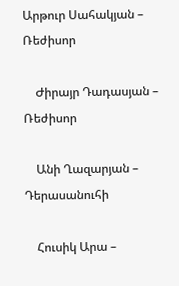Արթուր Սահակյան – Ռեժիսոր

    Ժիրայր Դադասյան – Ռեժիսոր

    Անի Ղազարյան – Դերասանուհի

    Հուսիկ Արա –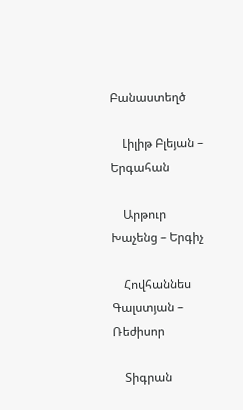Բանաստեղծ

    Լիլիթ Բլեյան – Երգահան

    Արթուր Խաչենց – Երգիչ

    Հովհաննես Գալստյան – Ռեժիսոր

    Տիգրան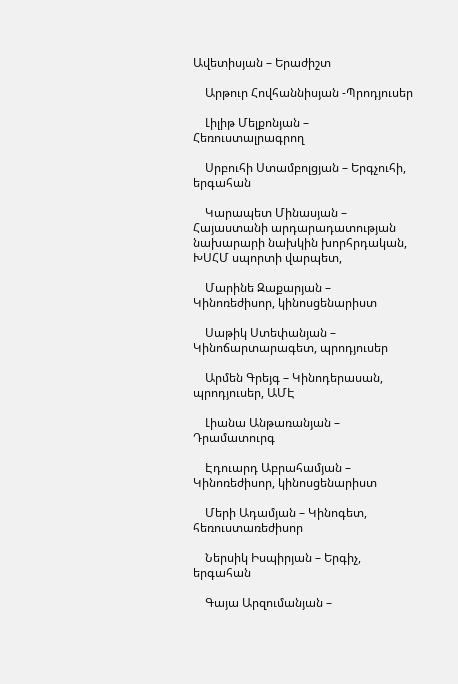Ավետիսյան – Երաժիշտ

    Արթուր Հովհաննիսյան -Պրոդյուսեր

    Լիլիթ Մելքոնյան – Հեռուստալրագրող

    Սրբուհի Ստամբոլցյան – Երգչուհի, երգահան

    Կարապետ Մինասյան – Հայաստանի արդարադատության նախարարի նախկին խորհրդական, ԽՍՀՄ սպորտի վարպետ,

    Մարինե Զաքարյան – Կինոռեժիսոր, կինոսցենարիստ

    Սաթիկ Ստեփանյան – Կինոճարտարագետ, պրոդյուսեր

    Արմեն Գրեյգ – Կինոդերասան, պրոդյուսեր, ԱՄԷ

    Լիանա Անթառանյան – Դրամատուրգ

    Էդուարդ Աբրահամյան – Կինոռեժիսոր, կինոսցենարիստ

    Մերի Ադամյան – Կինոգետ, հեռուստառեժիսոր

    Ներսիկ Իսպիրյան – Երգիչ, երգահան

    Գայա Արզումանյան –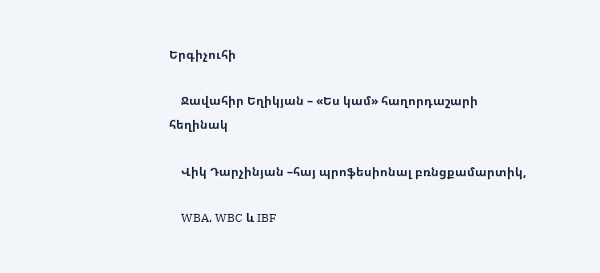Երգիչուհի

    Ջավահիր Եղիկյան – «Ես կամ» հաղորդաշարի հեղինակ

    Վիկ Դարչինյան –հայ պրոֆեսիոնալ բռնցքամարտիկ,

    WBA, WBC և IBF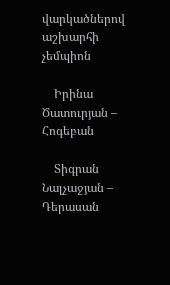վարկածներով աշխարհի չեմպիոն

    Իրինա Ծատուրյան – Հոգեբան

    Տիգրան Նալչաջյան – Դերասան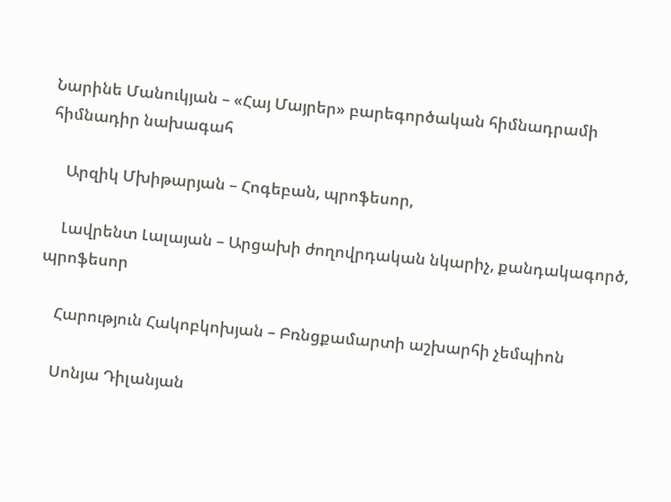Նարինե Մանուկյան – «Հայ Մայրեր» բարեգործական հիմնադրամի հիմնադիր նախագահ

    Արզիկ Մխիթարյան – Հոգեբան, պրոֆեսոր,

    Լավրենտ Լալայան – Արցախի ժողովրդական նկարիչ, քանդակագործ, պրոֆեսոր

    Հարություն Հակոբկոխյան – Բռնցքամարտի աշխարհի չեմպիոն

    Սոնյա Դիլանյան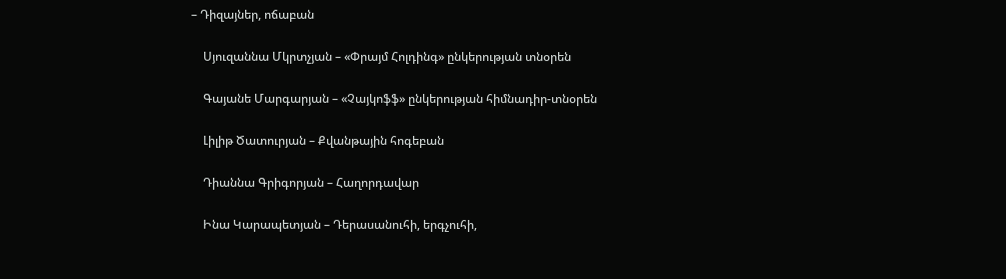– Դիզայներ, ոճաբան

    Սյուզաննա Մկրտչյան – «Փրայմ Հոլդինգ» ընկերության տնօրեն

    Գայանե Մարգարյան – «Չայկոֆֆ» ընկերության հիմնադիր-տնօրեն

    Լիլիթ Ծատուրյան – Քվանթային հոգեբան

    Դիաննա Գրիգորյան – Հաղորդավար

    Ինա Կարապետյան – Դերասանուհի, երգչուհի,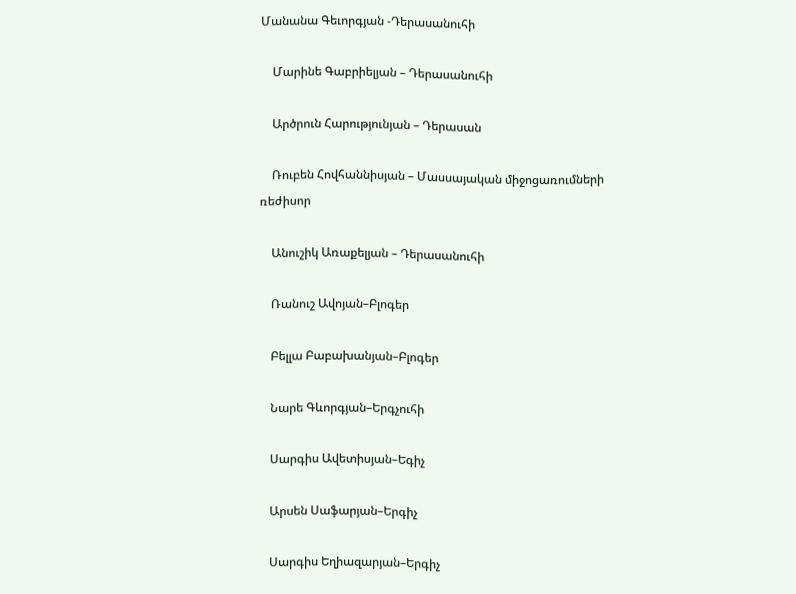Մանանա Գեւորգյան -Դերասանուհի

    Մարինե Գաբրիելյան – Դերասանուհի

    Արծրուն Հարությունյան – Դերասան

    Ռուբեն Հովհաննիսյան – Մասսայական միջոցառումների ռեժիսոր

    Անուշիկ Առաքելյան – Դերասանուհի

    Ռանուշ Ավոյան–Բլոգեր

    Բելլա Բաբախանյան–Բլոգեր

    Նարե Գևորգյան–Երգչուհի

    Սարգիս Ավետիսյան–Եգիչ

    Արսեն Սաֆարյան–Երգիչ

    Սարգիս Եղիազարյան–Երգիչ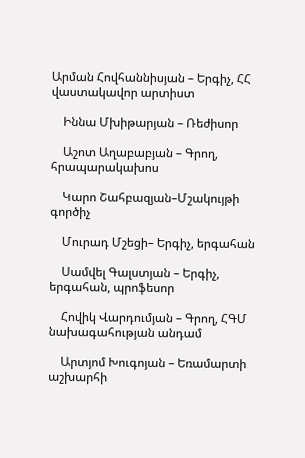Արման Հովհաննիսյան – Երգիչ, ՀՀ վաստակավոր արտիստ

    Իննա Մխիթարյան – Ռեժիսոր

    Աշոտ Աղաբաբյան – Գրող, հրապարակախոս

    Կարո Շահբազյան–Մշակույթի գործիչ

    Մուրադ Մշեցի– Երգիչ, երգահան

    Սամվել Գալստյան – Երգիչ, երգահան, պրոֆեսոր

    Հովիկ Վարդումյան – Գրող, ՀԳՄ նախագահության անդամ

    Արտյոմ Խուգոյան – Եռամարտի աշխարհի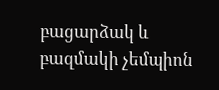բացարձակ և բազմակի չեմպիոն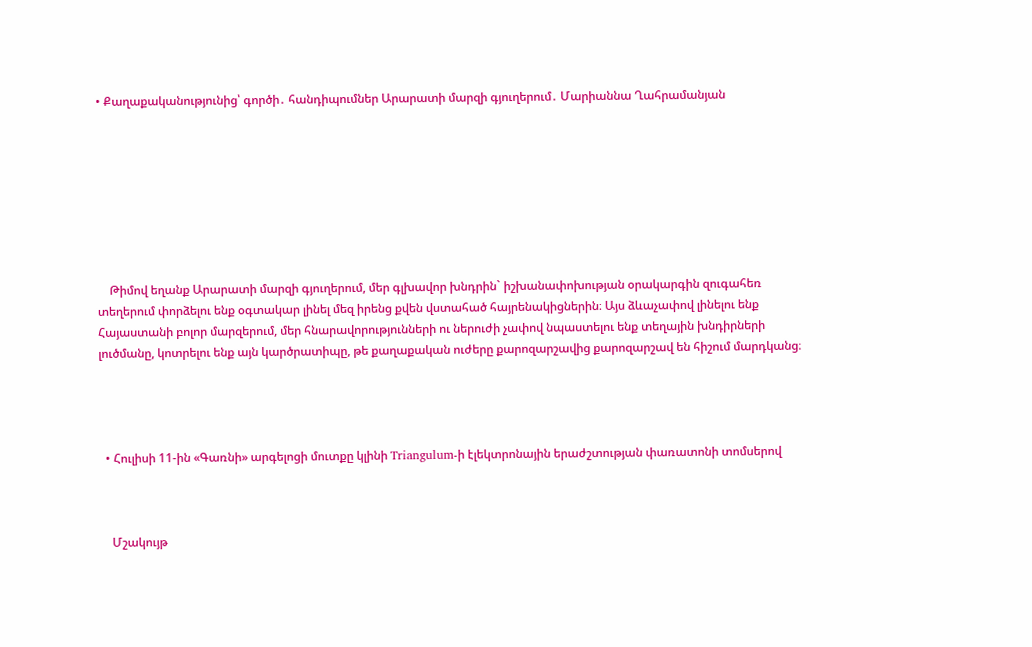• Քաղաքականությունից՝ գործի․ հանդիպումներ Արարատի մարզի գյուղերում․ Մարիաննա Ղահրամանյան








    Թիմով եղանք Արարատի մարզի գյուղերում, մեր գլխավոր խնդրին` իշխանափոխության օրակարգին զուգահեռ տեղերում փորձելու ենք օգտակար լինել մեզ իրենց քվեն վստահած հայրենակիցներին։ Այս ձևաչափով լինելու ենք Հայաստանի բոլոր մարզերում, մեր հնարավորությունների ու ներուժի չափով նպաստելու ենք տեղային խնդիրների լուծմանը, կոտրելու ենք այն կարծրատիպը, թե քաղաքական ուժերը քարոզարշավից քարոզարշավ են հիշում մարդկանց։




  • Հուլիսի 11-ին «Գառնի» արգելոցի մուտքը կլինի Triangulum-ի էլեկտրոնային երաժշտության փառատոնի տոմսերով



    Մշակույթ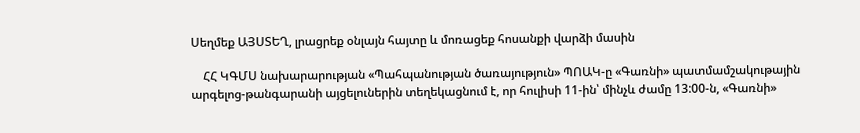Սեղմեք ԱՅՍՏԵՂ, լրացրեք օնլայն հայտը և մոռացեք հոսանքի վարձի մասին

    ՀՀ ԿԳՄՍ նախարարության «Պահպանության ծառայություն» ՊՈԱԿ-ը «Գառնի» պատմամշակութային արգելոց-թանգարանի այցելուներին տեղեկացնում է, որ հուլիսի 11-ին՝ մինչև ժամը 13:00-ն, «Գառնի»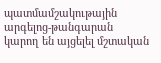պատմամշակութային արգելոց-թանգարան կարող են այցելել մշտական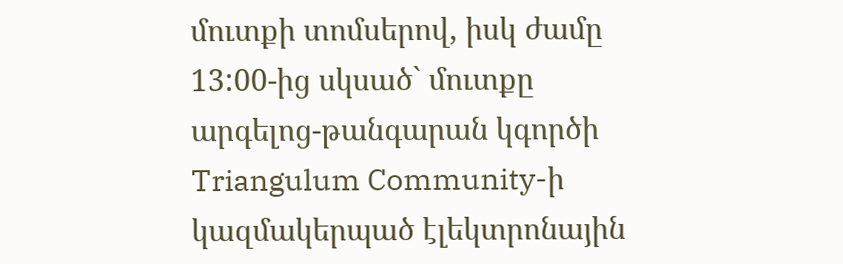մուտքի տոմսերով, իսկ ժամը 13:00-ից սկսած` մուտքը արգելոց-թանգարան կգործի Triangulum Community-ի կազմակերպած էլեկտրոնային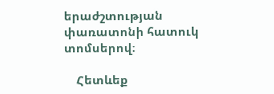երաժշտության փառատոնի հատուկ տոմսերով։

    Հետևեք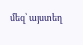մեզ՝ այստեղ